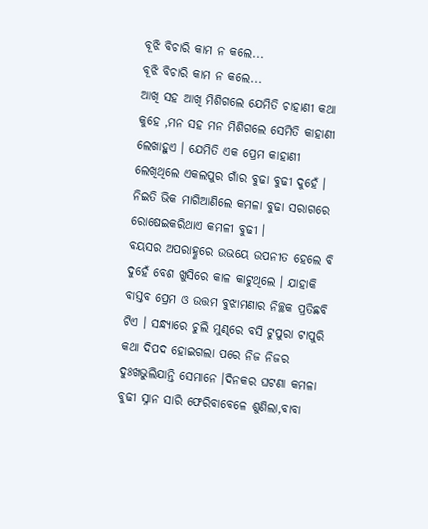ବୂଝି ବିଚାରି କାମ ନ କଲେ...
ବୂଝି ବିଚାରି କାମ ନ କଲେ...
ଆଖି ସହ ଆଖି ମିଶିଗଲେ ଯେମିତି ଚାହାଣୀ କଥା କୁହେ ,ମନ ସହ ମନ ମିଶିଗଲେ ସେମିତି କାହାଣୀ ଲେଖାହୁଏ । ଯେମିତି ଏକ ପ୍ରେମ କାହାଣୀ ଲେଖିଥିଲେ ଏକଲପୁର ଗାଁର ବୁଢା ବୁଢୀ ଦୁହେଁ । ନିଇତି ଭିକ ମାଗିଆଣିଲେ କମଳା ବୁଢା ସରାଗରେ ରୋଷେଇକରିଥାଏ କମଳୀ ବୁଢୀ ।
ବୟସର ଅପରାହ୍ଣରେ ଉଭୟେ ଉପନୀତ ହେଲେ ବି ଦୁହେଁ ବେଶ ଖୁସିରେ କାଳ କାଟୁଥିଲେ । ଯାହାକି ବାସ୍ତବ ପ୍ରେମ ଓ ଉତ୍ତମ ବୁଝାମଣାର ନିଚ୍ଛକ ପ୍ରତିଛବି ଟିଏ । ସନ୍ଧ୍ୟାରେ ଚୁଲି ମୁଣ୍ଢରେ ବସି ଟୁପୁରା ଟାପୁରି କଥା ଦିପଦ ହୋଇଗଲା ପରେ ନିଜ ନିଜର ଦୁଃଖଭୁଲିଯାନ୍ତି ସେମାନେ ।ଦିନକର ଘଟଣା କମଳା ବୁଢୀ ସ୍ନାନ ସାରି ଫେରିବାବେଳେ ଶୁଣିଲା,ବାବା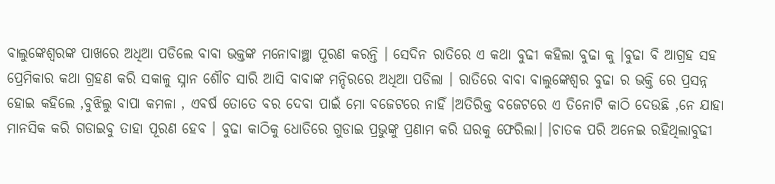ବାଲୁଙ୍କେଶ୍ଵରଙ୍କ ପାଖରେ ଅଧିଆ ପଡିଲେ ବାବା ଭକ୍ତଙ୍କ ମନୋବାଞ୍ଛା ପୂରଣ କରନ୍ତି । ସେଦିନ ରାତିରେ ଏ କଥା ବୁଢୀ କହିଲା ବୁଢା କୁ ।ବୁଢା ବି ଆଗ୍ରହ ସହ ପ୍ରେମିକାର କଥା ଗ୍ରହଣ କରି ସକାଳୁ ସ୍ନାନ ଶୌଚ ସାରି ଆସି ବାବାଙ୍କ ମନ୍ଦିରରେ ଅଧିଆ ପଡିଲା । ରାତିରେ ବାବା ବାଲୁଙ୍କେଶ୍ଵର ବୁଢା ର ଭକ୍ତି ରେ ପ୍ରସନ୍ନ ହୋଇ କହିଲେ ,ବୁଝିଲୁ ବାପା କମଳା , ଏବର୍ଷ ତୋତେ ବର ଦେବା ପାଇଁ ମୋ ବଜେଟରେ ନାହିଁ ।ଅତିରିକ୍ତ ବଜେଟରେ ଏ ତିନୋଟି କାଠି ଦେଉଛି ,ନେ ଯାହା ମାନସିକ କରି ଗଡାଇବୁ ତାହା ପୂରଣ ହେବ । ବୁଢା କାଠିକୁ ଧୋତିରେ ଗୁଡାଇ ପ୍ରଭୁଙ୍କୁ ପ୍ରଣାମ କରି ଘରକୁ ଫେରିଲା। ।ଚାତକ ପରି ଅନେଇ ରହିଥିଲାବୁଢୀ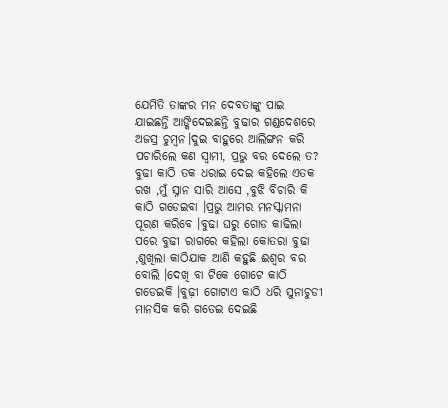ଯେମିତି ତାଙ୍କର ମନ ଦେବତାଙ୍କୁ ପାଇ ଯାଇଛନ୍ତି ଆଙ୍କିଦେଇଛନ୍ତି ବୁଢାର ଗଣ୍ଡଦେଶରେ ଅଜସ୍ର ଚୁମ୍ବନ।ଦୁଇ ବାହୁରେ ଆଲିଙ୍ଗନ କରି ପଚାରିଲେ କଣ ସ୍ବାମୀ, ପ୍ରଭୁ ବର ଦେଲେ ତ? ବୁଢା କାଠି ତକ ଧରାଇ ଦେଇ କହିଲେ ଏତକ ରଖ ,ମୁଁ ସ୍ନାନ ସାରି ଆସେ ,ବୁଝି ବିଚାରି କି କାଠି ଗଡେଇବା ।ପ୍ରଭୁ ଆମର ମନସ୍କାମନା ପୂରଣ କରିବେ ।ବୁଢା ଘରୁ ଗୋଡ କାଢିଲା ପରେ ବୁଢୀ ରାଗରେ କହିଲା କୋତରା ବୁଢା ,ଶୁଖିଲା କାଠିଯାକ ଆଣି କହୁଛି ଈଶ୍ୱର ବର ବୋଲି ।ଦେଖି ବା ଟିକେ ଗୋଟେ କାଠି ଗଡେଇକି ।ବୁଢ଼ୀ ଗୋଟାଏ କାଠି ଧରି ସୁନାଚୁଡୀ ମାନସିକ କରି ଗଡେଇ ଦେଇଛି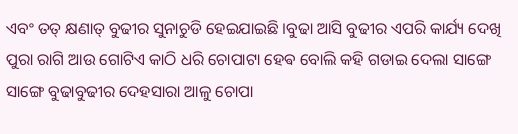ଏବଂ ତତ୍ କ୍ଷଣାତ୍ ବୁଢୀର ସୁନାଚୁଡି ହେଇଯାଇଛି ।ବୁଢା ଆସି ବୁଢୀର ଏପରି କାର୍ଯ୍ୟ ଦେଖି ପୁରା ରାଗି ଆଉ ଗୋଟିଏ କାଠି ଧରି ଚୋପାଟା ହେଵ ବୋଲି କହି ଗଡାଇ ଦେଲା ସାଙ୍ଗେ ସାଙ୍ଗେ ବୁଢାବୁଢୀର ଦେହସାରା ଆଳୁ ଚୋପା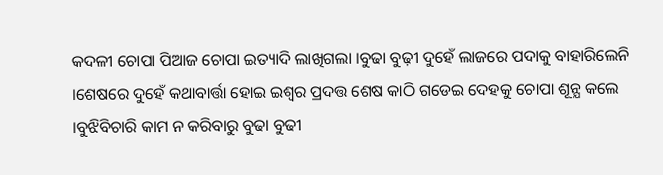କଦଳୀ ଚୋପା ପିଆଜ ଚୋପା ଇତ୍ୟାଦି ଲାଖିଗଲା ।ବୁଢା ବୁଢ଼ୀ ଦୁହେଁ ଲାଜରେ ପଦାକୁ ବାହାରିଲେନି ।ଶେଷରେ ଦୁହେଁ କଥାବାର୍ତ୍ତା ହୋଇ ଇଶ୍ବର ପ୍ରଦତ୍ତ ଶେଷ କାଠି ଗଡେଇ ଦେହକୁ ଚୋପା ଶୂନ୍ଯ କଲେ ।ବୁଝିବିଚାରି କାମ ନ କରିବାରୁ ବୁଢା ବୁଢୀ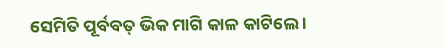ସେମିତି ପୂର୍ବବତ୍ ଭିକ ମାଗି କାଳ କାଟିଲେ ।